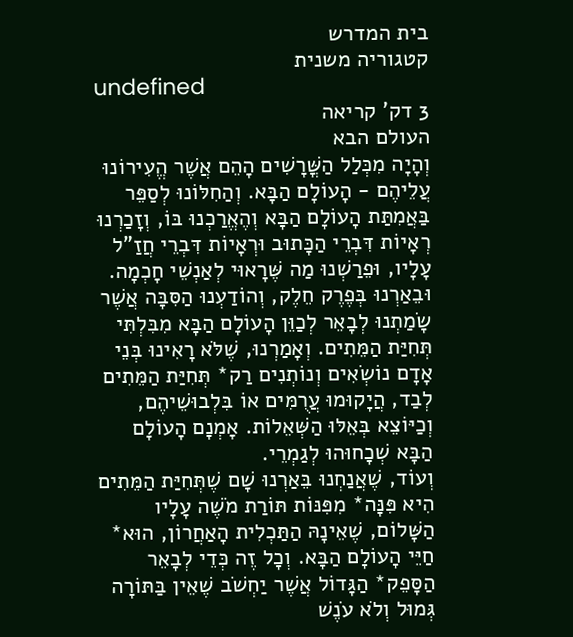בית המדרש
קטגוריה משנית
undefined
3 דק' קריאה
העולם הבא
וְהָיָה מִכְּלַל הַשֳּׁרָשִׁים הָהֵם אֲשֶׁר הֱעִירוֹנוּ עֲלֵיהֶם - הָעוֹלָם הַבָּא. וְהַחִלּוֹנוּ לְסַפֵּר בַּאֲמִתַּת הָעוֹלָם הַבָּא וְהֶאֱרַכְנוּ בּוֹ, וְזָכַרְנוּ רְאָיוֹת דִּבְרֵי הַכָּתוּב וּרְאָיוֹת דִּבְרֵי חֲזַ"ל עָלָיו, וּפֵרַשְׁנוּ מַה שֶּׁרָאוּי לְאַנְשֵׁי חָכְמָה. וּבֵאַרְנוּ בְּפֶרֶק חֵלֶק, וְהוֹדַעְנוּ הַסִּבָּה אֲשֶׁר שָׂמַתְנוּ לְבָאֵר לְכַוֵּן הָעוֹלָם הַבָּא מִבִּלְתִּי תְּחִיַּת הַמֵּתִים. וְאָמַרְנוּ, שֶׁלֹּא רָאִינוּ בְּנֵי אָדָם נוֹשְׂאִים וְנוֹתְנִים רַק* תְּחִיַּת הַמֵּתִים לְבַד, הֲיָקוּמוּ עֲרֻמִּים אוֹ בִּלְבוּשֵׁיהֶם, וְכַיּוֹצֵא בְּאֵלּוּ הַשְּׁאֵלוֹת. אָמְנָם הָעוֹלָם הַבָּא שְׁכָחוּהוּ לְגַמְרֵי.
וְעוֹד, שֶׁאֲנַחְנוּ בֵּאַרְנוּ שָׁם שֶׁתְּחִיַּת הַמֵּתִים הִיא פִּנָּה* מִפִּנּוֹת תּוֹרַת מֹשֶׁה עָלָיו הַשָּׁלוֹם, שֶׁאֵינָהּ הַתַּכְלִית הָאַחֲרוֹן, הוּא* חַיֵּי הָעוֹלָם הַבָּא. וְכָל זֶה כְּדֵי לְבָאֵר הַסָּפֵק* הַגָּדוֹל אֲשֶׁר יַחְשֹׁב שֶׁאֵין בַּתּוֹרָה גְּמוּל וְלֹא עֹנֶשׁ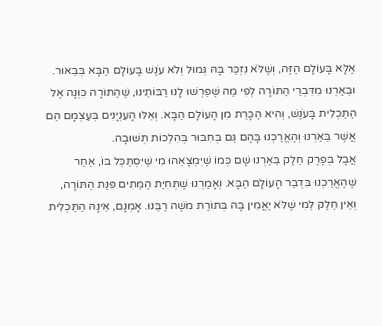אֶלָּא בָּעוֹלָם הַזֶּה, וְשֶׁלֹּא נִזְכַּר בָּהּ גְּמוּל וְלֹא עֹנֶשׁ בָּעוֹלָם הַבָּא בְּבֵאוּר. וּבֵאַרְנוּ מִדִּבְרֵי הַתּוֹרָה לְפִי מַה שֶּׁפֵּרְשׁוּ לָנוּ רַבּוֹתֵינוּ, שֶׁהַתּוֹרָה כִּוְּנָה אֶל הַתַּכְלִית בָּעֹנֶשׁ, וְהִיא הַכָּרֵת מִן הָעוֹלָם הַבָּא. וְאֵלּוּ הָעִנְיָנִים בְּעַצְמָם הֵם אֲשֶׁר בֵּאַרְנוּ וְהֶאֱרַכְנוּ בָּהֶם גַּם בְּחִבּוּר בְּהִלְכוֹת תְּשׁוּבָה.
אֲבָל בְּפֶרֶק חֵלֶק בֵּאַרְנוּ שָׁם כְּמוֹ שֶׁיִּמְצָאֵהוּ מִי שֶׁיִּסְתַּכֵּל בּוֹ, אַחַר שֶׁהֶאֱרַכְנוּ בִּדְבַר הָעוֹלָם הַבָּא. וְאָמַרְנוּ שֶׁתְּחִיַּת הַמֵּתִים פִּנַּת הַתּוֹרָה, וְאֵין חֵלֶק לְמִי שֶׁלֹּא יַאֲמִין בָּהּ בְּתוֹרַת מֹשֶׁה רַבֵּנוּ. אָמְנָם, אֵינָהּ הַתַּכְלִית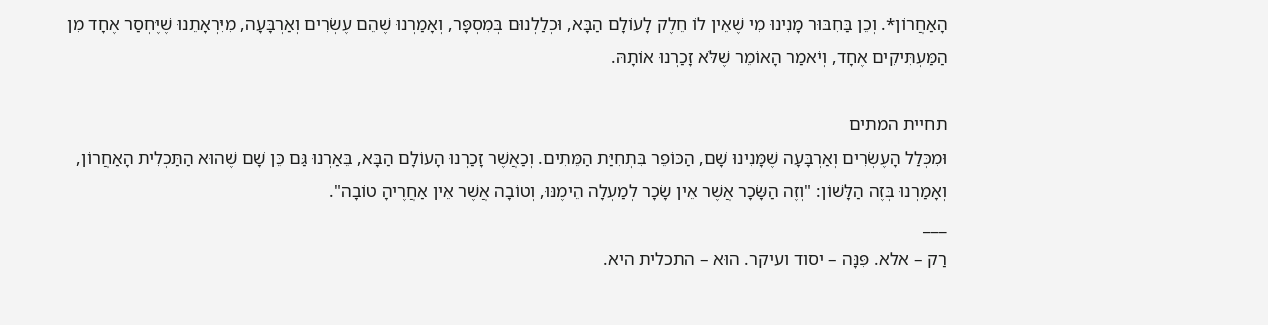הָאַחֲרוֹן*. וְכֵן בַּחִבּוּר מָנִינוּ מִי שֶׁאֵין לוֹ חֵלֶק לָעוֹלָם הַבָּא, וּכְלַלְנוּם בְּמִסְפָּר, וְאָמַרְנוּ שֶׁהֵם עֶשְׂרִים וְאַרְבָּעָה, מִיִּרְאָתֵנוּ שֶׁיֶּחְסַר אֶחָד מִן הַמַּעְתִּיקִים אֶחָד, וְיֹאמַר הָאוֹמֵר שֶׁלֹּא זָכַרְנוּ אוֹתָהּ.

תחיית המתים
וּמִכְּלַל הָעֶשְׂרִים וְאַרְבָּעָה שֶׁמָּנִינוּ שָׁם, הַכּוֹפֵר בִּתְחִיַּת הַמֵּתִים. וְכַאֲשֶׁר זָכַרְנוּ הָעוֹלָם הַבָּא, בֵּאַרְנוּ גַּם כֵּן שָׁם שֶׁהוּא הַתַּכְלִית הָאַחֲרוֹן, וְאָמַרְנוּ בְּזֶה הַלָּשׁוֹן: "וְזֶה הַשָּׂכָר אֲשֶׁר אֵין שָׂכָר לְמַעְלָה הֵימֶנּוּ, וְטוֹבָה אֲשֶׁר אֵין אַחֲרֶיהָ טוֹבָה".
___
רַק – אלא. פִּנָּה – יסוד ועיקר. הוּא – התכלית היא.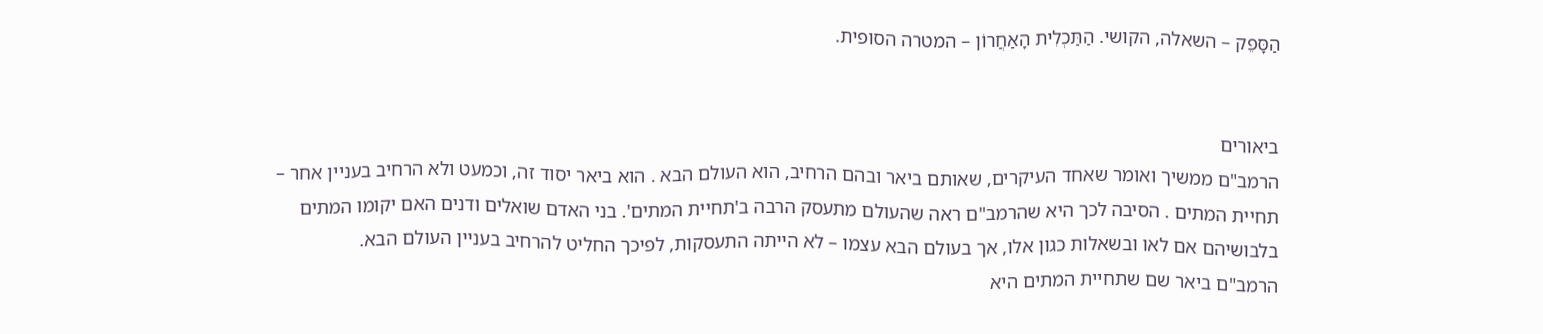הַסָּפֵק – השאלה, הקושי. הַתַּכְלִית הָאַחֲרוֹן – המטרה הסופית.


ביאורים
הרמב"ם ממשיך ואומר שאחד העיקרים, שאותם ביאר ובהם הרחיב, הוא העולם הבא . הוא ביאר יסוד זה, וכמעט ולא הרחיב בעניין אחר – תחיית המתים . הסיבה לכך היא שהרמב"ם ראה שהעולם מתעסק הרבה ב'תחיית המתים'. בני האדם שואלים ודנים האם יקומו המתים בלבושיהם אם לאו ובשאלות כגון אלו, אך בעולם הבא עצמו – לא הייתה התעסקות, לפיכך החליט להרחיב בעניין העולם הבא.
הרמב"ם ביאר שם שתחיית המתים היא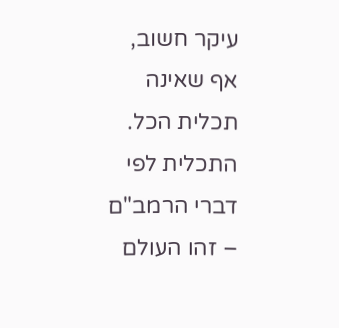עיקר חשוב, אף שאינה תכלית הכל. התכלית לפי דברי הרמב"ם – זהו העולם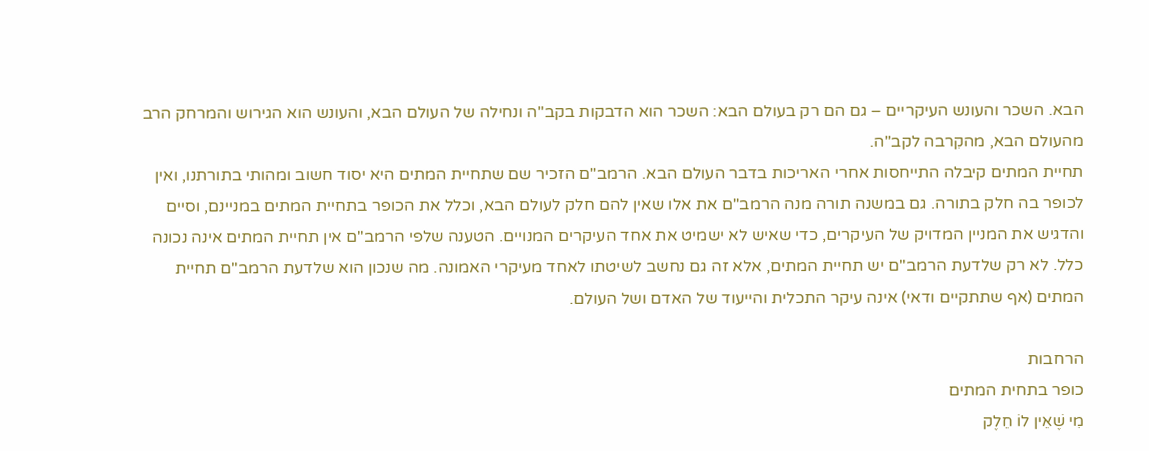הבא. השכר והעונש העיקריים – גם הם רק בעולם הבא: השכר הוא הדבקות בקב"ה ונחילה של העולם הבא, והעונש הוא הגירוש והמרחק הרב מהעולם הבא, מהקִרבה לקב"ה.
תחיית המתים קיבלה התייחסות אחרי האריכות בדבר העולם הבא. הרמב"ם הזכיר שם שתחיית המתים היא יסוד חשוב ומהותי בתורתנו, ואין לכופר בה חלק בתורה. גם במשנה תורה מנה הרמב"ם את אלו שאין להם חלק לעולם הבא, וכלל את הכופר בתחיית המתים במניינם, וסיים והדגיש את המניין המדויק של העיקרים, כדי שאיש לא ישמיט את אחד העיקרים המנויים. הטענה שלפי הרמב"ם אין תחיית המתים אינה נכונה כלל. לא רק שלדעת הרמב"ם יש תחיית המתים, אלא זה גם נחשב לשיטתו לאחד מעיקרי האמונה. מה שנכון הוא שלדעת הרמב"ם תחיית המתים (אף שתתקיים ודאי) אינה עיקר התכלית והייעוד של האדם ושל העולם.

הרחבות
כופר בתחית המתים
מִי שֶׁאֵין לוֹ חֵלֶק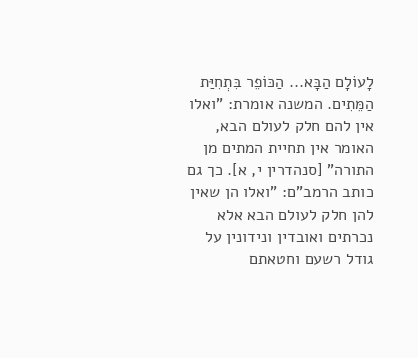לָעוֹלָם הַבָּא... הַכּוֹפֵר בִּתְחִיַּת הַמֵּתִים. המשנה אומרת: "ואלו אין להם חלק לעולם הבא, האומר אין תחיית המתים מן התורה" [סנהדרין י, א]. כך גם כותב הרמב"ם: "ואלו הן שאין להן חלק לעולם הבא אלא נכרתים ואובדין ונידונין על גודל רשעם וחטאתם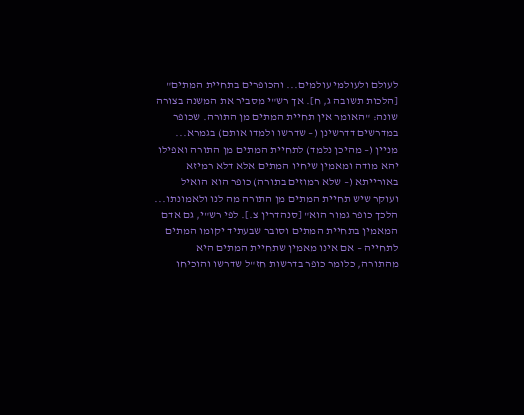לעולם ולעולמי עולמים... והכופרים בתחיית המתים" [הלכות תשובה ג, ח]. אך רש"י מסביר את המשנה בצורה שונה: "האומר אין תחיית המתים מן התורה. שכופר במדרשים דדרשינן (– שדרשו ולמדו אותם) בגמרא... מניין (– מהיכן נלמד) לתחיית המתים מן התורה ואפילו יהא מודה ומאמין שיחיו המתים אלא דלא רמיזא באורייתא (– שלא רמוזים בתורה) כופר הוא הואיל ועוקר שיש תחיית המתים מן התורה מה לנו ולאמונתו... הלכך כופר גמור הוא" [סנהדרין צ.]. לפי רש"י, גם אדם המאמין בתחיית המתים וסובר שבעתיד יקומו המתים לתחייה – אם אינו מאמין שתחיית המתים היא מהתורה, כלומר כופר בדרשות חז"ל שדרשו והוכיחו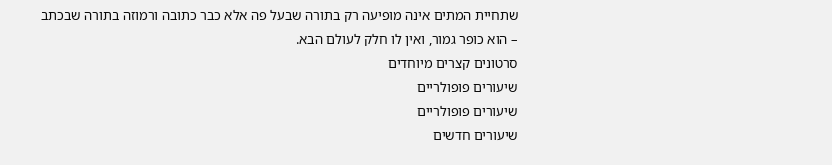שתחיית המתים אינה מופיעה רק בתורה שבעל פה אלא כבר כתובה ורמוזה בתורה שבכתב – הוא כופר גמור, ואין לו חלק לעולם הבא.
סרטונים קצרים מיוחדים
שיעורים פופולריים
שיעורים פופולריים
שיעורים חדשים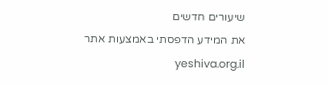שיעורים חדשים
את המידע הדפסתי באמצעות אתר yeshiva.org.il